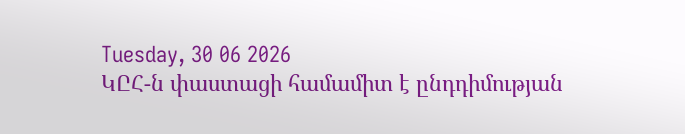Tuesday, 30 06 2026
ԿԸՀ-ն փաստացի համամիտ է ընդդիմության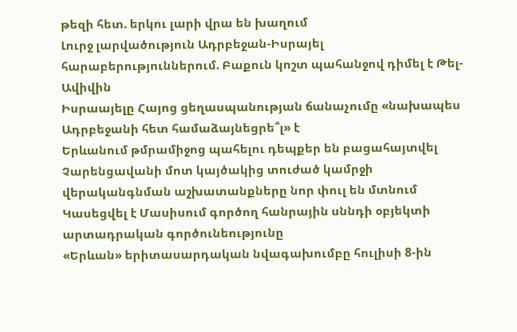թեզի հետ. երկու լարի վրա են խաղում
Լուրջ լարվածություն Ադրբեջան-Իսրայել հարաբերություններում. Բաքուն կոշտ պահանջով դիմել է Թել-Ավիվին
Իսրաայելը Հայոց ցեղասպանության ճանաչումը «նախապես Ադրբեջանի հետ համաձայնեցրե՞լ» է
Երևանում թմրամիջոց պահելու դեպքեր են բացահայտվել
Չարենցավանի մոտ կայծակից տուժած կամրջի վերականգնման աշխատանքները նոր փուլ են մտնում
Կասեցվել է Մասիսում գործող հանրային սննդի օբյեկտի արտադրական գործունեությունը
«Երևան» երիտասարդական նվագախումբը հուլիսի 8-ին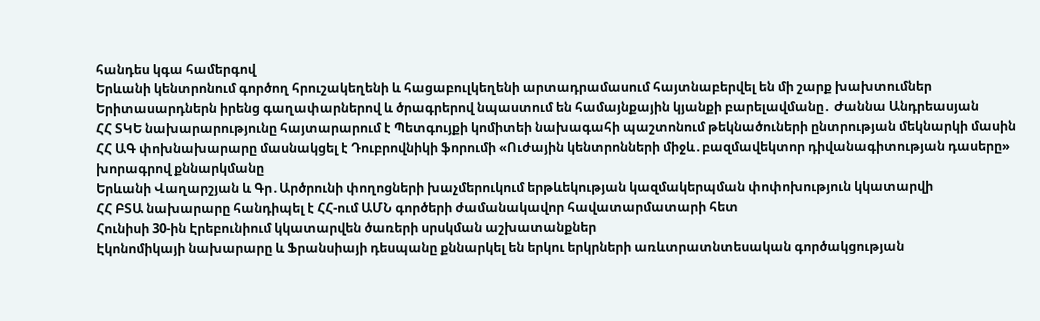հանդես կգա համերգով
Երևանի կենտրոնում գործող հրուշակեղենի և հացաբուլկեղենի արտադրամասում հայտնաբերվել են մի շարք խախտումներ
Երիտասարդներն իրենց գաղափարներով և ծրագրերով նպաստում են համայնքային կյանքի բարելավմանը․ Ժաննա Անդրեասյան
ՀՀ ՏԿԵ նախարարությունը հայտարարում է Պետգույքի կոմիտեի նախագահի պաշտոնում թեկնածուների ընտրության մեկնարկի մասին
ՀՀ ԱԳ փոխնախարարը մասնակցել է Դուբրովնիկի ֆորումի «Ուժային կենտրոնների միջև․բազմավեկտոր դիվանագիտության դասերը» խորագրով քննարկմանը
Երևանի Վաղարշյան և Գր․Արծրունի փողոցների խաչմերուկում երթևեկության կազմակերպման փոփոխություն կկատարվի
ՀՀ ԲՏԱ նախարարը հանդիպել է ՀՀ-ում ԱՄՆ գործերի ժամանակավոր հավատարմատարի հետ
Հունիսի 30-ին Էրեբունիում կկատարվեն ծառերի սրսկման աշխատանքներ
Էկոնոմիկայի նախարարը և Ֆրանսիայի դեսպանը քննարկել են երկու երկրների առևտրատնտեսական գործակցության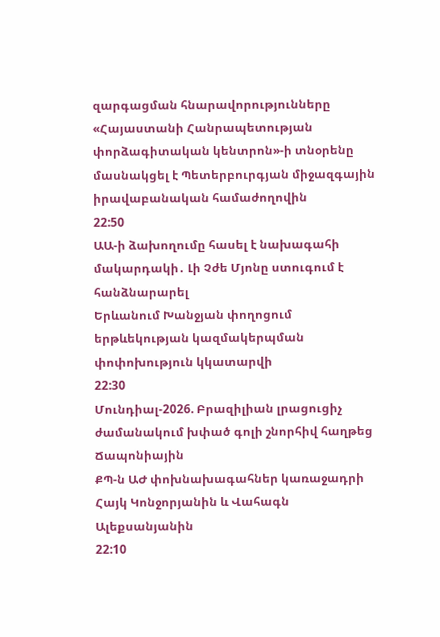զարգացման հնարավորությունները
«Հայաստանի Հանրապետության փորձագիտական կենտրոն»-ի տնօրենը մասնակցել է Պետերբուրգյան միջազգային իրավաբանական համաժողովին
22:50
ԱԱ-ի ձախողումը հասել է նախագահի մակարդակի․ Լի Չժե Մյոնը ստուգում է հանձնարարել
Երևանում Խանջյան փողոցում երթևեկության կազմակերպման փոփոխություն կկատարվի
22:30
Մունդիալ-2026. Բրազիլիան լրացուցիչ ժամանակում խփած գոլի շնորհիվ հաղթեց Ճապոնիային
ՔՊ-ն ԱԺ փոխնախագահներ կառաջադրի Հայկ Կոնջորյանին և Վահագն Ալեքսանյանին
22:10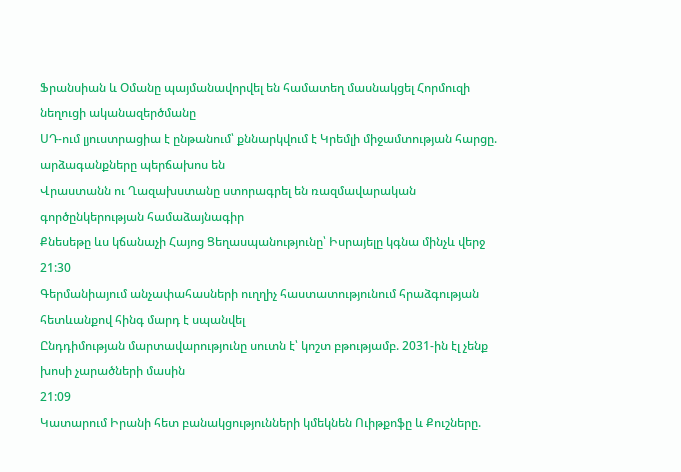Ֆրանսիան և Օմանը պայմանավորվել են համատեղ մասնակցել Հորմուզի նեղուցի ականազերծմանը
ՍԴ-ում լյուստրացիա է ընթանում՝ քննարկվում է Կրեմլի միջամտության հարցը. արձագանքները պերճախոս են
Վրաստանն ու Ղազախստանը ստորագրել են ռազմավարական գործընկերության համաձայնագիր
Քնեսեթը ևս կճանաչի Հայոց Ցեղասպանությունը՝ Իսրայելը կգնա մինչև վերջ
21:30
Գերմանիայում անչափահասների ուղղիչ հաստատությունում հրաձգության հետևանքով հինգ մարդ է սպանվել
Ընդդիմության մարտավարությունը սուտն է՝ կոշտ բթությամբ. 2031-ին էլ չենք խոսի չարածների մասին
21:09
Կատարում Իրանի հետ բանակցությունների կմեկնեն Ուիթքոֆը և Քուշները.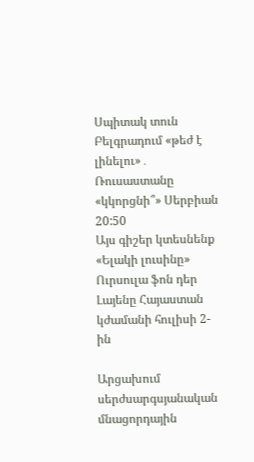Սպիտակ տուն
Բելգրադում «թեժ է լինելու»․ Ռուսաստանը «կկորցնի՞» Սերբիան
20:50
Այս գիշեր կտեսնենք «Ելակի լուսինը»
Ուրսուլա ֆոն դեր Լայենը Հայաստան կժամանի հուլիսի 2-ին

Արցախում սերժսարգսյանական մնացորդային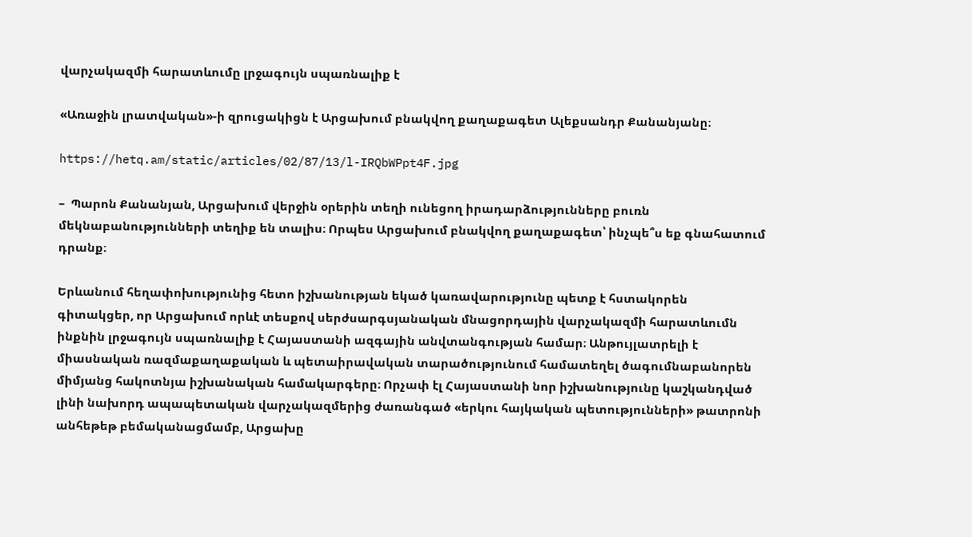վարչակազմի հարատևումը լրջագույն սպառնալիք է

«Առաջին լրատվական»-ի զրուցակիցն է Արցախում բնակվող քաղաքագետ Ալեքսանդր Քանանյանը։

https://hetq.am/static/articles/02/87/13/l-IRQbWPpt4F.jpg

–  Պարոն Քանանյան, Արցախում վերջին օրերին տեղի ունեցող իրադարձությունները բուռն մեկնաբանությունների տեղիք են տալիս։ Որպես Արցախում բնակվող քաղաքագետ՝ ինչպե՞ս եք գնահատում դրանք։

Երևանում հեղափոխությունից հետո իշխանության եկած կառավարությունը պետք է հստակորեն գիտակցեր, որ Արցախում որևէ տեսքով սերժսարգսյանական մնացորդային վարչակազմի հարատևումն ինքնին լրջագույն սպառնալիք է Հայաստանի ազգային անվտանգության համար։ Անթույլատրելի է միասնական ռազմաքաղաքական և պետաիրավական տարածությունում համատեղել ծագումնաբանորեն միմյանց հակոտնյա իշխանական համակարգերը։ Որչափ էլ Հայաստանի նոր իշխանությունը կաշկանդված լինի նախորդ ապապետական վարչակազմերից ժառանգած «երկու հայկական պետությունների» թատրոնի անհեթեթ բեմականացմամբ, Արցախը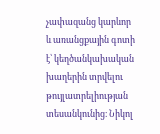չափազանց կարևոր և առանցքային գոտի է՝ կեղծանկախական խաղերին տրվելու թույլատրելիության տեսանկունից։ Նիկոլ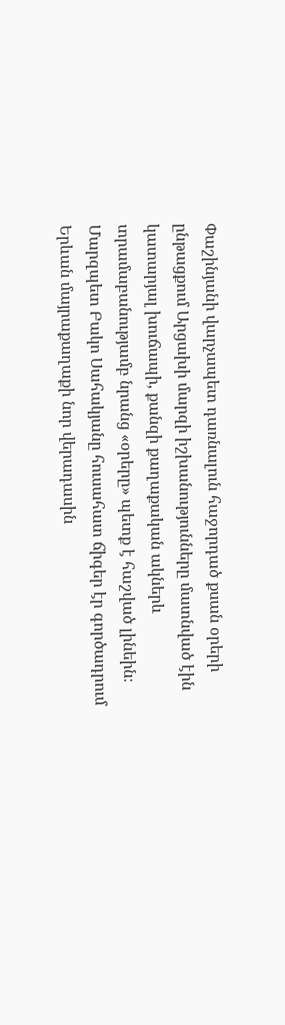Փաշինյանի վարչապետ դառնալուն հաջորդած քսան օրերի ընթացքում Արցախի մարզի իշխանությունները մատնված էին կատարյալ խուճապի, քանզի քաղաքական ակներև տրամաբանությամբ նրանց «օրերը» պետք է հաշված լինեին։ Մարզպետ Բակո Սահակյանը հուսահատ ճիգեր էր գործադրում Երևան մայրաքաղաքի նոր վերադասին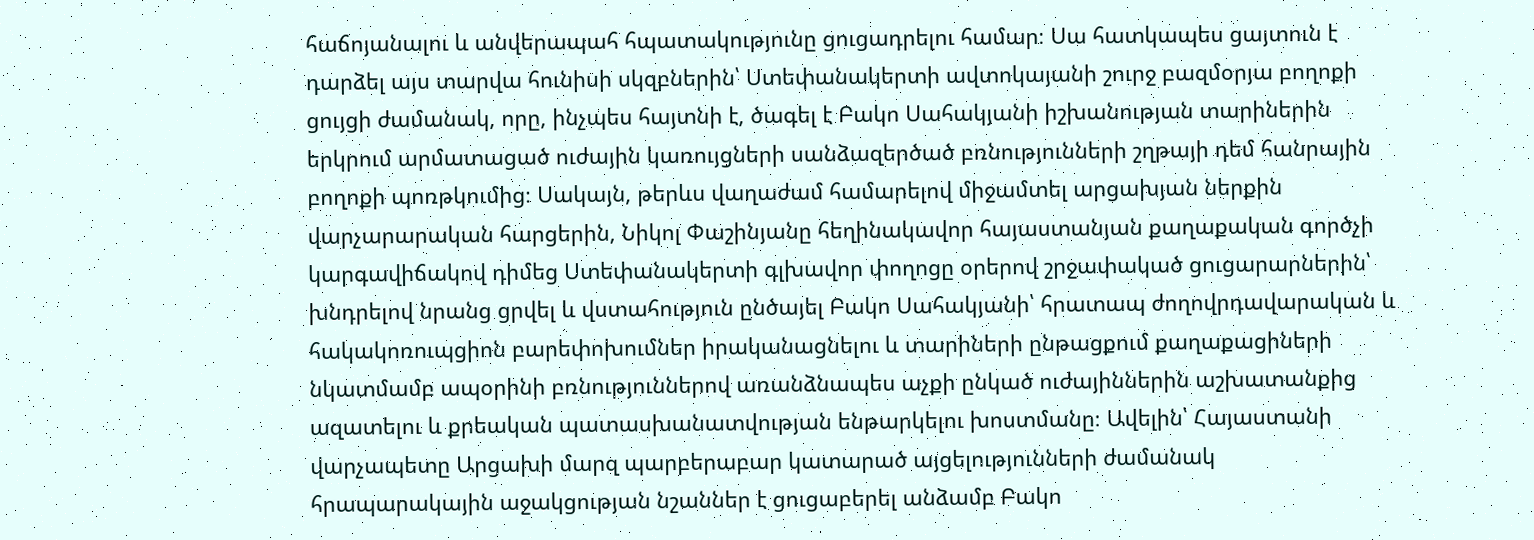հաճոյանալու և անվերապահ հպատակությունը ցուցադրելու համար։ Սա հատկապես ցայտուն է դարձել այս տարվա հունիսի սկզբներին՝ Ստեփանակերտի ավտոկայանի շուրջ բազմօրյա բողոքի ցույցի ժամանակ, որը, ինչպես հայտնի է, ծագել է Բակո Սահակյանի իշխանության տարիներին երկրում արմատացած ուժային կառույցների սանձազերծած բռնությունների շղթայի դեմ հանրային բողոքի պոռթկումից։ Սակայն, թերևս վաղաժամ համարելով միջամտել արցախյան ներքին վարչարարական հարցերին, Նիկոլ Փաշինյանը հեղինակավոր հայաստանյան քաղաքական գործչի կարգավիճակով դիմեց Ստեփանակերտի գլխավոր փողոցը օրերով շրջափակած ցուցարարներին՝ խնդրելով նրանց ցրվել և վստահություն ընծայել Բակո Սահակյանի՝ հրատապ ժողովրդավարական և հակակոռուպցիոն բարեփոխումներ իրականացնելու և տարիների ընթացքում քաղաքացիների նկատմամբ ապօրինի բռնություններով առանձնապես աչքի ընկած ուժայիններին աշխատանքից ազատելու և քրեական պատասխանատվության ենթարկելու խոստմանը։ Ավելին՝ Հայաստանի վարչապետը Արցախի մարզ պարբերաբար կատարած այցելությունների ժամանակ հրապարակային աջակցության նշաններ է ցուցաբերել անձամբ Բակո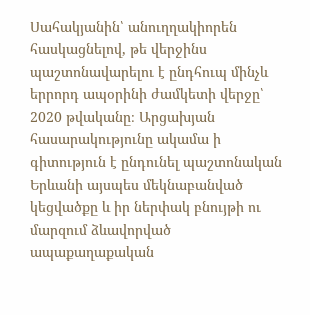Սահակյանին՝ անուղղակիորեն հասկացնելով, թե վերջինս պաշտոնավարելու է ընդհուպ մինչև երրորդ ապօրինի ժամկետի վերջը՝ 2020 թվականը։ Արցախյան հասարակությունը ակամա ի գիտություն է ընդունել պաշտոնական Երևանի այսպես մեկնաբանված կեցվածքը և իր ներփակ բնույթի ու մարզում ձևավորված ապաքաղաքական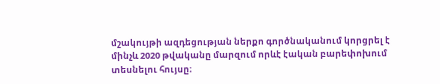մշակույթի ազդեցության ներքո գործնականում կորցրել է մինչև 2020 թվականը մարզում որևէ էական բարեփոխում տեսնելու հույսը։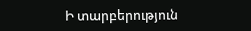Ի տարբերություն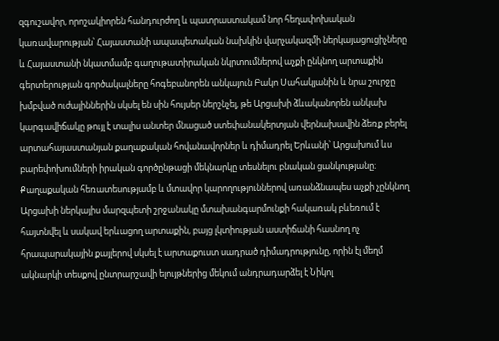զգուշավոր, որոշակիորեն հանդուրժող և պատրաստակամ նոր հեղափոխական կառավարության՝ Հայաստանի ապապետական նախկին վարչակազմի ներկայացուցիչները և Հայաստանի նկատմամբ գաղութատիրական նկրտումներով աչքի ընկնող արտաքին գերտերության գործակալները հոգեբանորեն անկայուն Բակո Սահակյանին և նրա շուրջը խմբված ուժայիններին սկսել են սին հույսեր ներշնչել, թե Արցախի ձևականորեն անկախ կարգավիճակը թույլ է տալիս անտեր մնացած ստեփանակերտյան վերնախավին ձեռք բերել արտահայաստանյան քաղաքական հովանավորներ և դիմադրել Երևանի՝ Արցախում ևս  բարեփոխումների իրական գործընթացի մեկնարկը տեսնելու բնական ցանկությանը։ Քաղաքական հեռատեսությամբ և մտավոր կարողություններով առանձնապես աչքի չընկնող Արցախի ներկայիս մարզպետի շրջանակը մտախանգարմունքի հակառակ բևեռում է հայտնվել և սակավ երևացող արտաքին, բայց լկտիության աստիճանի հասնող ոչ հրապարակային քայլերով սկսել է արտաքուստ սադրած դիմադրությունը, որին էլ մեղմ ակնարկի տեսքով ընտրարշավի ելույթներից մեկում անդրադարձել է Նիկոլ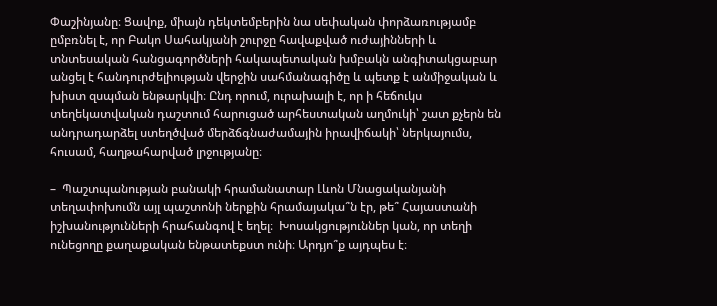Փաշինյանը։ Ցավոք, միայն դեկտեմբերին նա սեփական փորձառությամբ ըմբռնել է, որ Բակո Սահակյանի շուրջը հավաքված ուժայինների և տնտեսական հանցագործների հակապետական խմբակն անգիտակցաբար անցել է հանդուրժելիության վերջին սահմանագիծը և պետք է անմիջական և խիստ զսպման ենթարկվի։ Ընդ որում, ուրախալի է, որ ի հեճուկս տեղեկատվական դաշտում հարուցած արհեստական աղմուկի՝ շատ քչերն են անդրադարձել ստեղծված մերձճգնաժամային իրավիճակի՝ ներկայումս, հուսամ, հաղթահարված լրջությանը։

–  Պաշտպանության բանակի հրամանատար Լևոն Մնացականյանի տեղափոխումն այլ պաշտոնի ներքին հրամայակա՞ն էր, թե՞ Հայաստանի իշխանությունների հրահանգով է եղել։  Խոսակցություններ կան, որ տեղի ունեցողը քաղաքական ենթատեքստ ունի։ Արդյո՞ք այդպես է։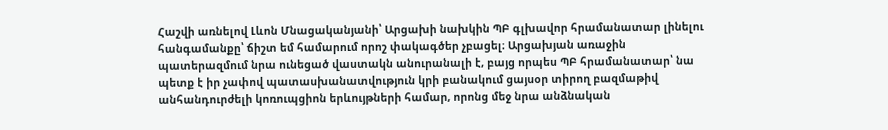Հաշվի առնելով Լևոն Մնացականյանի՝ Արցախի նախկին ՊԲ գլխավոր հրամանատար լինելու հանգամանքը՝ ճիշտ եմ համարում որոշ փակագծեր չբացել։ Արցախյան առաջին պատերազմում նրա ունեցած վաստակն անուրանալի է, բայց որպես ՊԲ հրամանատար՝ նա պետք է իր չափով պատասխանատվություն կրի բանակում ցայսօր տիրող բազմաթիվ անհանդուրժելի կոռուպցիոն երևույթների համար, որոնց մեջ նրա անձնական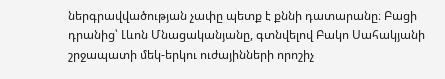ներգրավվածության չափը պետք է քննի դատարանը։ Բացի դրանից՝ Լևոն Մնացականյանը, գտնվելով Բակո Սահակյանի շրջապատի մեկ-երկու ուժայինների որոշիչ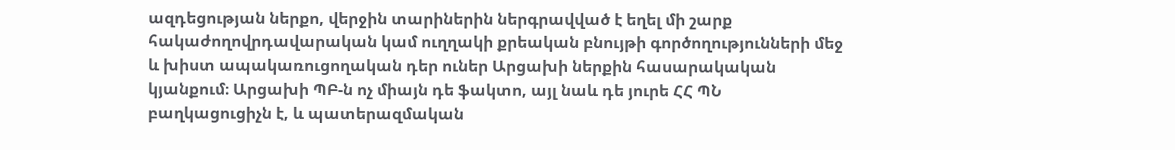ազդեցության ներքո, վերջին տարիներին ներգրավված է եղել մի շարք հակաժողովրդավարական կամ ուղղակի քրեական բնույթի գործողությունների մեջ և խիստ ապակառուցողական դեր ուներ Արցախի ներքին հասարակական կյանքում։ Արցախի ՊԲ-ն ոչ միայն դե ֆակտո, այլ նաև դե յուրե ՀՀ ՊՆ բաղկացուցիչն է, և պատերազմական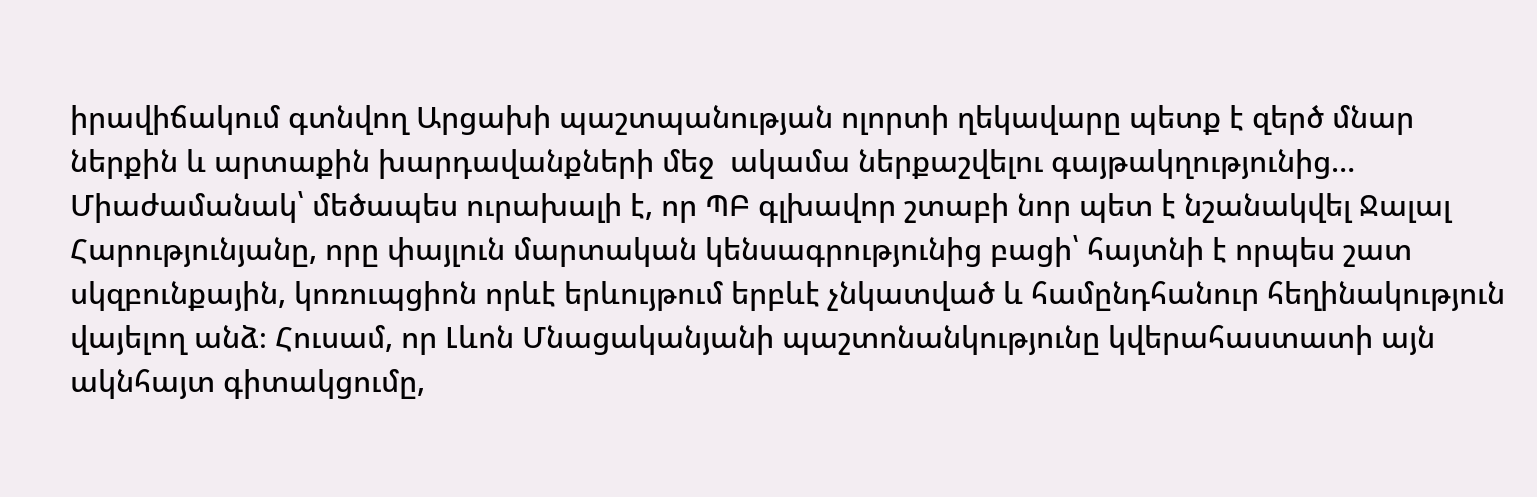իրավիճակում գտնվող Արցախի պաշտպանության ոլորտի ղեկավարը պետք է զերծ մնար ներքին և արտաքին խարդավանքների մեջ  ակամա ներքաշվելու գայթակղությունից… Միաժամանակ՝ մեծապես ուրախալի է, որ ՊԲ գլխավոր շտաբի նոր պետ է նշանակվել Ջալալ Հարությունյանը, որը փայլուն մարտական կենսագրությունից բացի՝ հայտնի է որպես շատ սկզբունքային, կոռուպցիոն որևէ երևույթում երբևէ չնկատված և համընդհանուր հեղինակություն վայելող անձ։ Հուսամ, որ Լևոն Մնացականյանի պաշտոնանկությունը կվերահաստատի այն ակնհայտ գիտակցումը,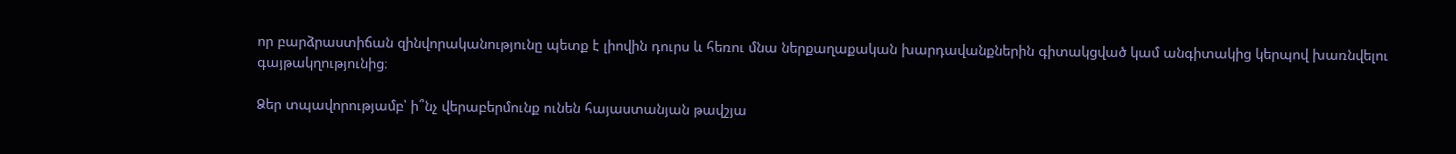որ բարձրաստիճան զինվորականությունը պետք է լիովին դուրս և հեռու մնա ներքաղաքական խարդավանքներին գիտակցված կամ անգիտակից կերպով խառնվելու գայթակղությունից։

Ձեր տպավորությամբ՝ ի՞նչ վերաբերմունք ունեն հայաստանյան թավշյա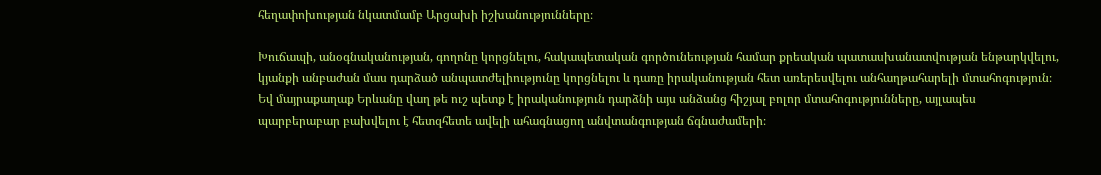հեղափոխության նկատմամբ Արցախի իշխանությունները։

Խուճապի, անօգնականության, գողոնը կորցնելու, հակապետական գործունեության համար քրեական պատասխանատվության ենթարկվելու, կյանքի անբաժան մաս դարձած անպատժելիությունը կորցնելու և դառը իրականության հետ առերեսվելու անհաղթահարելի մտահոգություն։ Եվ մայրաքաղաք Երևանը վաղ թե ուշ պետք է իրականություն դարձնի այս անձանց հիշյալ բոլոր մտահոգությունները, այլապես պարբերաբար բախվելու է հետզհետե ավելի ահագնացող անվտանգության ճգնաժամերի։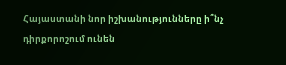Հայաստանի նոր իշխանությունները ի՞նչ դիրքորոշում ունեն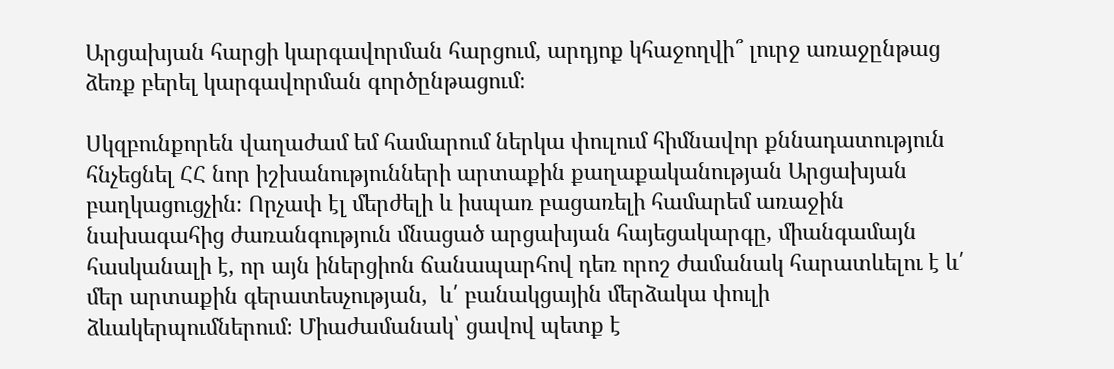Արցախյան հարցի կարգավորման հարցում, արդյոք կհաջողվի՞ լուրջ առաջընթաց ձեռք բերել կարգավորման գործընթացում։

Սկզբունքորեն վաղաժամ եմ համարում ներկա փուլում հիմնավոր քննադատություն հնչեցնել ՀՀ նոր իշխանությունների արտաքին քաղաքականության Արցախյան բաղկացուցչին։ Որչափ էլ մերժելի և իսպառ բացառելի համարեմ առաջին նախագահից ժառանգություն մնացած արցախյան հայեցակարգը, միանգամայն հասկանալի է, որ այն իներցիոն ճանապարհով դեռ որոշ ժամանակ հարատևելու է և՛ մեր արտաքին գերատեսչության,  և՛ բանակցային մերձակա փուլի ձևակերպումներում։ Միաժամանակ՝ ցավով պետք է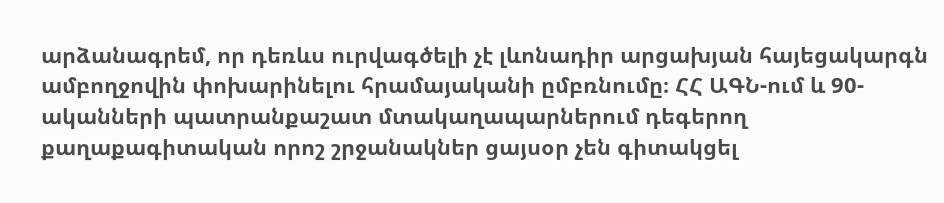արձանագրեմ, որ դեռևս ուրվագծելի չէ լևոնադիր արցախյան հայեցակարգն ամբողջովին փոխարինելու հրամայականի ըմբռնումը։ ՀՀ ԱԳՆ-ում և 90-ականների պատրանքաշատ մտակաղապարներում դեգերող քաղաքագիտական որոշ շրջանակներ ցայսօր չեն գիտակցել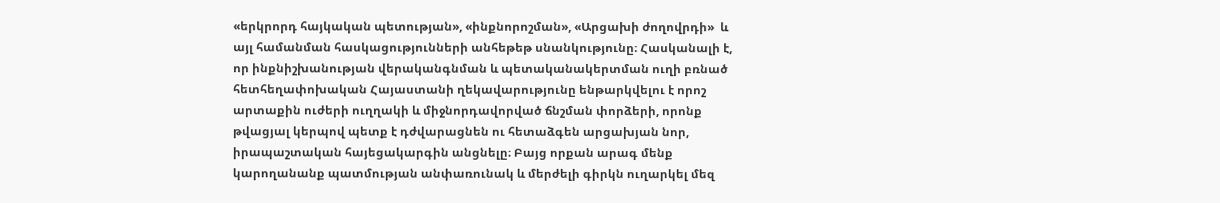«երկրորդ հայկական պետության», «ինքնորոշման», «Արցախի ժողովրդի»  և այլ համանման հասկացությունների անհեթեթ սնանկությունը։ Հասկանալի է, որ ինքնիշխանության վերականգնման և պետականակերտման ուղի բռնած հետհեղափոխական Հայաստանի ղեկավարությունը ենթարկվելու է որոշ արտաքին ուժերի ուղղակի և միջնորդավորված ճնշման փորձերի, որոնք թվացյալ կերպով պետք է դժվարացնեն ու հետաձգեն արցախյան նոր, իրապաշտական հայեցակարգին անցնելը։ Բայց որքան արագ մենք կարողանանք պատմության անփառունակ և մերժելի գիրկն ուղարկել մեզ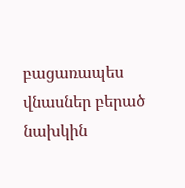բացառապես վնասներ բերած նախկին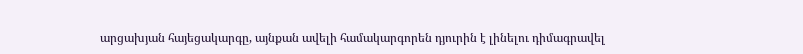արցախյան հայեցակարգը, այնքան ավելի համակարգորեն դյուրին է լինելու դիմագրավել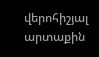վերոհիշյալ արտաքին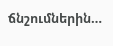ճնշումներին…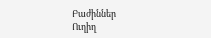Բաժիններ
Ուղիղ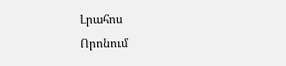Լրահոս
Որոնում